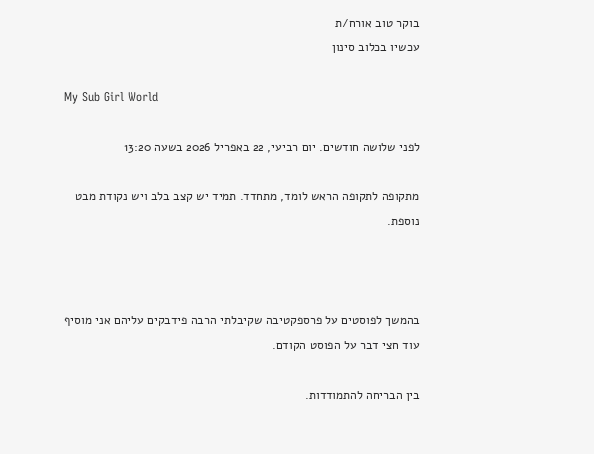בוקר טוב אורח/ת
עכשיו בכלוב סינון

My Sub Girl World

לפני שלושה חודשים. יום רביעי, 22 באפריל 2026 בשעה 13:20

מתקופה לתקופה הראש לומד, מתחדד. תמיד יש קצב בלב ויש נקודת מבט נוספת.



בהמשך לפוסטים על פרספקטיבה שקיבלתי הרבה פידבקים עליהם אני מוסיף עוד חצי דבר על הפוסט הקודם.

בין הבריחה להתמודדות.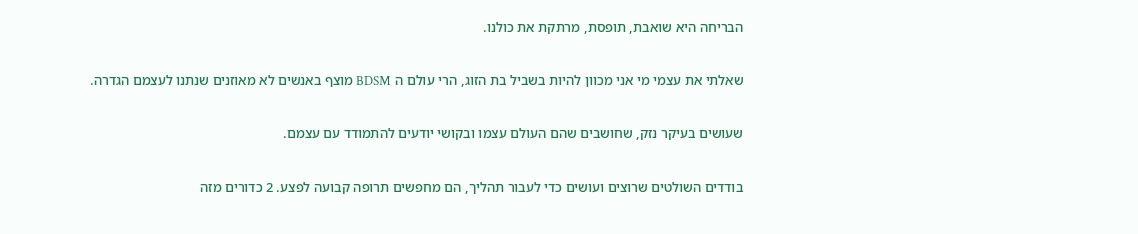הבריחה היא שואבת, תופסת, מרתקת את כולנו.

שאלתי את עצמי מי אני מכוון להיות בשביל בת הזוג, הרי עולם ה BDSM מוצף באנשים לא מאוזנים שנתנו לעצמם הגדרה.

שעושים בעיקר נזק, שחושבים שהם העולם עצמו ובקושי יודעים להתמודד עם עצמם.

בודדים השולטים שרוצים ועושים כדי לעבור תהליך, הם מחפשים תרופה קבועה לפצע. 2 כדורים מזה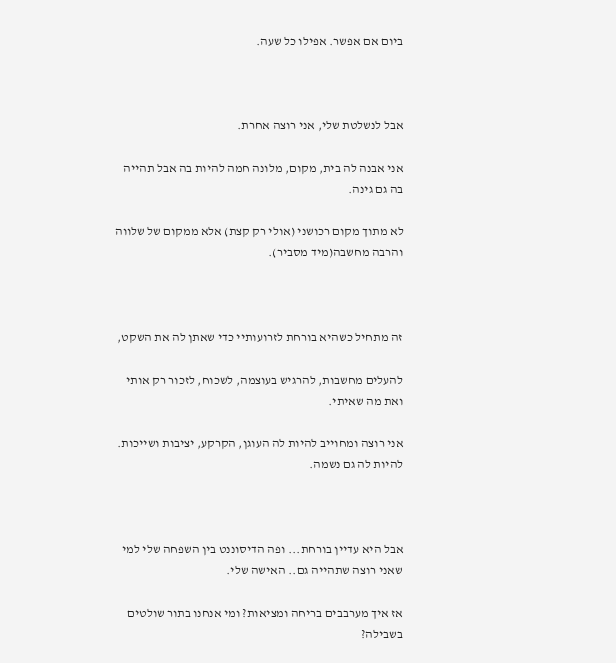ביום אם אפשר. אפילו כל שעה.



אבל לנשלטת שלי, אני רוצה אחרת.

אני אבנה לה בית, מקום, מלונה חמה להיות בה אבל תהייה בה גם גינה.

לא מתוך מקום רכושני (אולי רק קצת) אלא ממקום של שלווה והרבה מחשבה(מיד מסביר).



זה מתחיל כשהיא בורחת לזרועותיי כדי שאתן לה את השקט,

להעלים מחשבות, להרגיש בעוצמה, לשכוח, לזכור רק אותי ואת מה שאיתי.

אני רוצה ומחוייב להיות לה העוגן, הקרקע, יציבות ושייכות. להיות לה גם נשמה.



אבל היא עדיין בורחת... ופה הדיסוננט בין השפחה שלי למי שאני רוצה שתהייה גם.. האישה שלי.

אז איך מערבבים בריחה ומציאות? ומי אנחנו בתור שולטים בשבילה?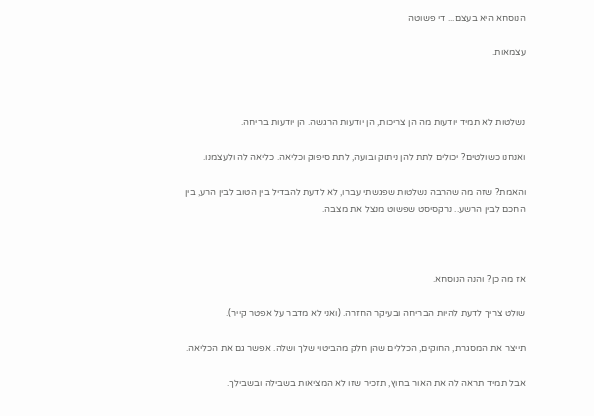הנוסחא היא בעצם... די פשוטה

עצמאות.



נשלטות לא תמיד יודעות מה הן צריכות, הן יודעות הרגשה. הן יודעות בריחה.

ואנחנו כשולטים? יכולים לתת להן ניתוק ובועה, לתת סיפוק וכליאה. כליאה לה ולעצמנו.

והאמת? שזה מה שהרבה נשלטות שפגשתי עברו, לא לדעת להבדיל בין הטוב לבין הרע, בין החכם לבין הרשע.. נרקסיסט שפשוט מנצל את מצבה.



אז מה כן? והנה הנוסחא.

שולט צריך לדעת להיות הבריחה ובעיקר החזרה. (ואני לא מדבר על אפטר קייר).

תייצר את המסגרת, החוקים, הכללים שהן חלק מהביטוי שלך ושלה. אפשר גם את הכליאה.

אבל תמיד תראה לה את האור בחוץ, תזכיר שזו לא המציאות בשבילה ובשבילך.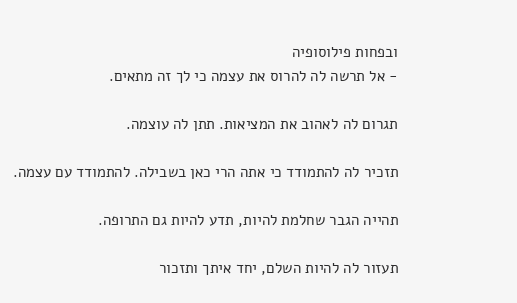ובפחות פילוסופיה
- אל תרשה לה להרוס את עצמה כי לך זה מתאים.

תגרום לה לאהוב את המציאות. תתן לה עוצמה.

תזכיר לה להתמודד כי אתה הרי כאן בשבילה. להתמודד עם עצמה.

תהייה הגבר שחלמת להיות, תדע להיות גם התרופה.

תעזור לה להיות השלם, יחד איתך ותזכור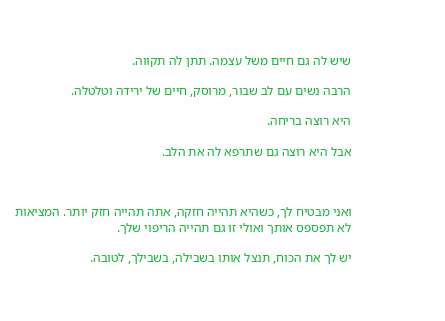שיש לה גם חיים משל עצמה. תתן לה תקווה.

הרבה נשים עם לב שבור, מרוסק, חיים של ירידה וטלטלה.

היא רוצה בריחה.

אבל היא רוצה גם שתרפא לה את הלב.



ואני מבטיח לך, כשהיא תהייה חזקה, אתה תהייה חזק יותר. המציאות לא תפספס אותך ואולי זו גם תהייה הריפוי שלך.

יש לך את הכוח, תנצל אותו בשבילה, בשבילך, לטובה.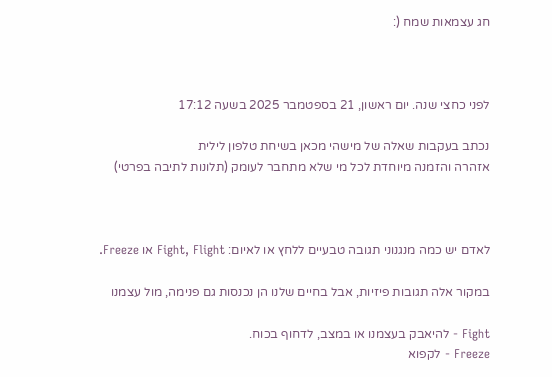חג עצמאות שמח (:



לפני כחצי שנה. יום ראשון, 21 בספטמבר 2025 בשעה 17:12

נכתב בעקבות שאלה של מישהי מכאן בשיחת טלפון לילית
אזהרה והזמנה מיוחדת לכל מי שלא מתחבר לעומק (תלונות לתיבה בפרטי)



לאדם יש כמה מנגנוני תגובה טבעיים ללחץ או לאיום: Fight, Flight או Freeze.

במקור אלה תגובות פיזיות, אבל בחיים שלנו הן נכנסות גם פנימה, מול עצמנו

Fight - להיאבק בעצמנו או במצב, לדחוף בכוח.
Freeze - לקפוא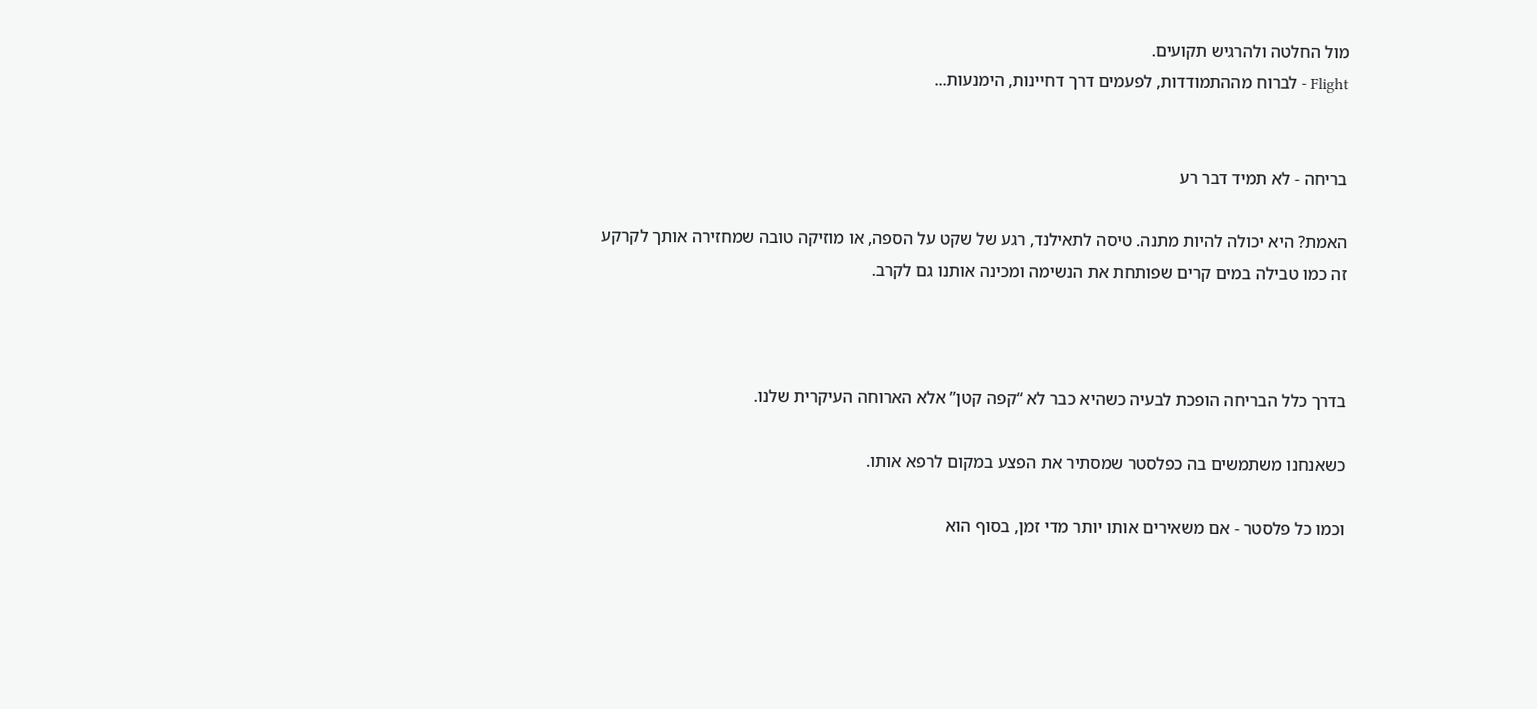מול החלטה ולהרגיש תקועים.
Flight - לברוח מההתמודדות, לפעמים דרך דחיינות, הימנעות...


בריחה - לא תמיד דבר רע

האמת? היא יכולה להיות מתנה. טיסה לתאילנד, רגע של שקט על הספה, או מוזיקה טובה שמחזירה אותך לקרקע
זה כמו טבילה במים קרים שפותחת את הנשימה ומכינה אותנו גם לקרב.



בדרך כלל הבריחה הופכת לבעיה כשהיא כבר לא “קפה קטן” אלא הארוחה העיקרית שלנו.

כשאנחנו משתמשים בה כפלסטר שמסתיר את הפצע במקום לרפא אותו.

וכמו כל פלסטר - אם משאירים אותו יותר מדי זמן, בסוף הוא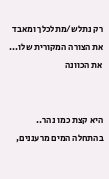רק נתלש/מתלכלך ומאבד את הצורה המקורית שלו... את הכוונה


היא קצת כמו נהר.. בהתחלה המים מרעננים,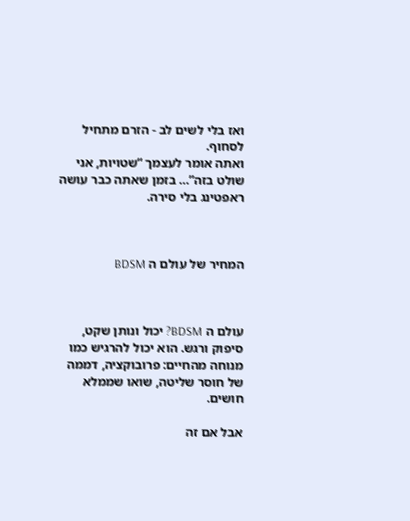ואז בלי לשים לב - הזרם מתחיל לסחוף.
ואתה אומר לעצמך “שטויות, אני שולט בזה”… בזמן שאתה כבר עושה ראפטינג בלי סירה.



המחיר של עולם ה BDSM



עולם ה BDSM? יכול ונותן שקט, סיפוק ורגש. הוא יכול להרגיש כמו מנוחה מהחיים: פרובוקציה, דממה של חוסר שליטה, שואו שממלא חושים.

אבל אם זה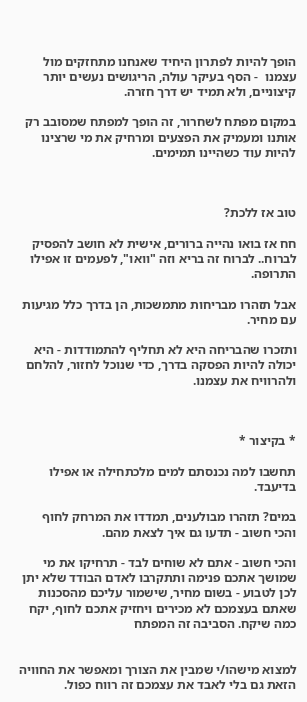הופך להיות לפתרון היחיד שאנחנו מתחזקים מול עצמנו  - הסף בעיקר עולה, הריגושים נעשים יותר קיצוניים, ולא תמיד יש דרך חזרה.

במקום מפתח לשחרור, זה הופך למפתח שמסובב רק אותנו ומעמיק את הפצעים ומרחיק את מי שרצינו להיות עוד כשהיינו תמימים.



טוב אז ללכת?

חח אז בואו נהייה ברורים, אישית לא חושב להפסיק לברוח.. לברוח זה בריא וזה "וואו", לפעמים זו אפילו התרופה.

אבל תזהרו מבריחות מתמשכות, הן בדרך כלל מגיעות עם מחיר.

ותזכרו שהבריחה היא לא תחליף להתמודדות - היא יכולה להיות הפסקה בדרך, כדי שנוכל לחזור, להלחם ולהרוויח את עצמנו.



* בקיצור *

תחשבו למה נכנסתם למים מלכתחילה או אפילו בדיעבד.

במים? תזהרו מבולענים, תמדדו את המרחק לחוף והכי חשוב - תדעו גם איך לצאת מהם.

והכי חשוב - אתם לא שוחים לבד - תרחיקו את מי שמושך אתכם פנימה ותתקרבו לאדם הבודד שלא יתן לכן לטבוע - בשום מחיר, שישמור עליכם מהסכנות שאתם בעצמכם לא מכירים ויחזיק אתכם לחוף, יקח כמה שיקח. הסביבה זה המפתח


למצוא מישהו/י שמבין את הצורך ומאפשר את החוויה הזאת גם בלי לאבד את עצמכם זה רווח כפול.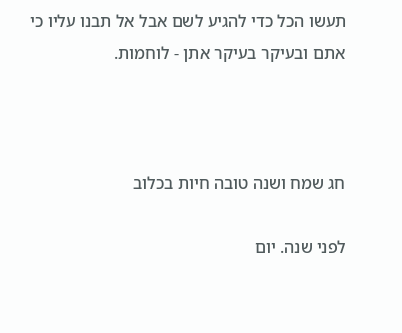תעשו הכל כדי להגיע לשם אבל אל תבנו עליו כי אתם ובעיקר בעיקר אתן - לוחמות.



חג שמח ושנה טובה חיות בכלוב

לפני שנה. יום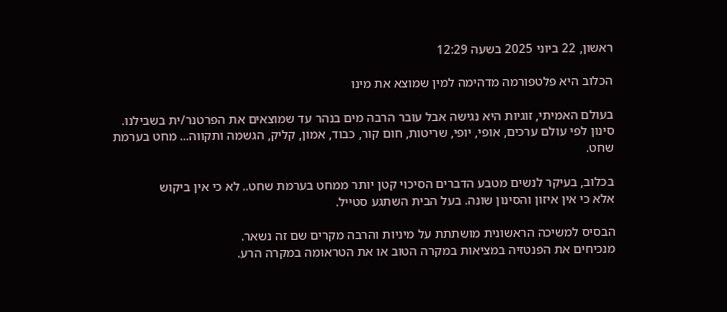ראשון, 22 ביוני 2025 בשעה 12:29

הכלוב היא פלטפורמה מדהימה למין שמוצא את מינו

בעולם האמיתי, זוגיות היא נגישה אבל עובר הרבה מים בנהר עד שמוצאים את הפרטנר/ית בשבילנו.
סינון לפי עולם ערכים, אופי, יופי, שריטות, חום קור, כבוד, אמון, קליק, הגשמה ותקווה... מחט בערמת שחט.

בכלוב, בעיקר לנשים מטבע הדברים הסיכוי קטן יותר ממחט בערמת שחט.. לא כי אין ביקוש
אלא כי אין איזון והסינון שונה. בעל הבית השתגע סטייל.

הבסיס למשיכה הראשונית מושתתת על מיניות והרבה מקרים שם זה נשאר.
מנכיחים את הפנטזיה במציאות במקרה הטוב או את הטראומה במקרה הרע.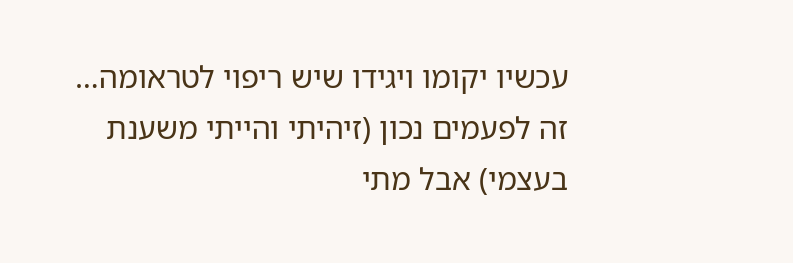עכשיו יקומו ויגידו שיש ריפוי לטראומה…
זה לפעמים נכון (זיהיתי והייתי משענת בעצמי) אבל מתי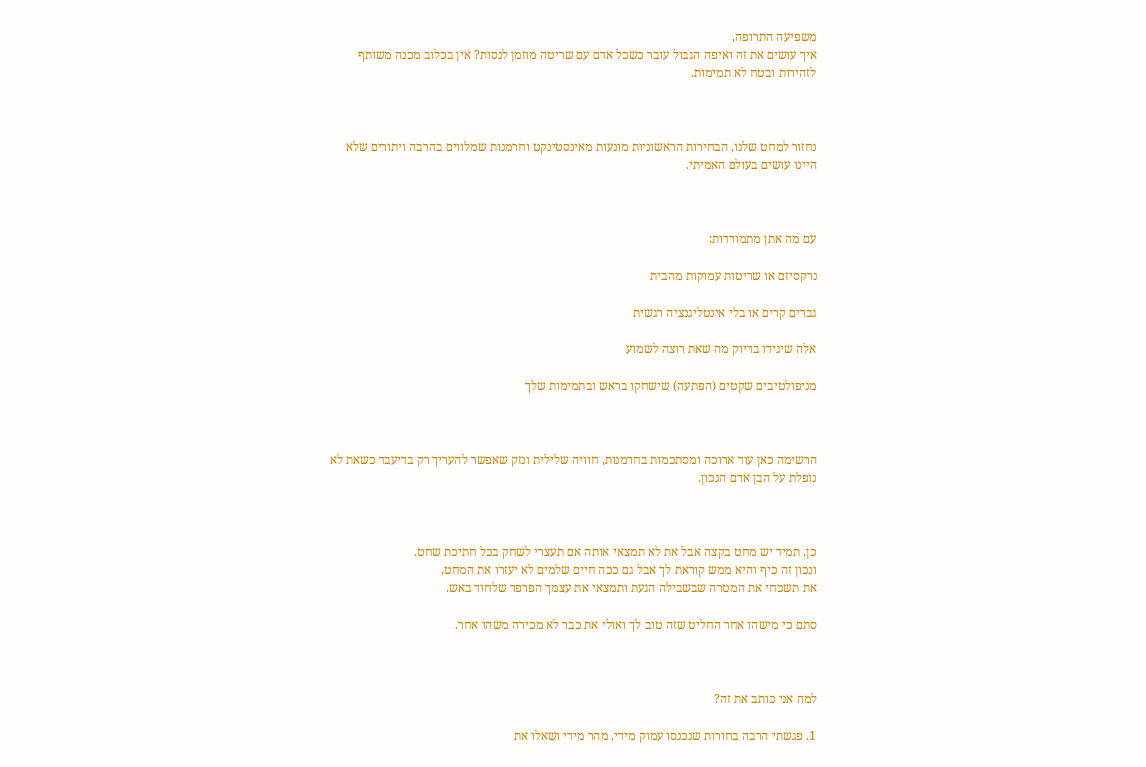משפיעה התרופה,
איך עושים את זה ואיפה הגבול עובר כשכל אדם עם שריטה מוזמן לנסות? אין בכלוב מכנה משותף לזהירות ובטח לא תמימות.



נחזור למחט שלנו, הבחירות הראשוניות מונעות מאינסטינקט וחרמנות שמלווים בהרבה ויתורים שלא היינו עושים בעולם האמיתי.



עם מה אתן מתמודדות:

נרקסיזם או שריטות עמוקות מהבית

גברים קרים או בלי אינטליגנציה רגשית

אלה שיגידו בדיוק מה שאת רוצה לשמוע

מניפולטיבים שקטים (הפתעה) שישחקו בראש ובתמימות שלך



הרשימה כאן עוד ארוכה ומסתכמות בחרמנות, חוויה שלילית ונזק שאפשר להעריך רק בדיעבד כשאת לא נופלת על הבן אדם הנכון.



כן, תמיד יש מחט בקצה אבל את לא תמצאי אותה אם תעצרי לשחק בכל חתיכת שחט.
ונכון זה כיף והיא ממש קוראת לך אבל גם ככה חיים שלמים לא יעזרו את המחט,
את תשכחי את המטרה שבשבילה הגעת ותמצאי את עצמך הפרפר שלחוד באש.

סתם כי מישהו אחר החליט שזה טוב לך ואולי את כבר לא מכירה משהו אחר.



למה אני כותב את זה?

1. פגשתי הרבה בחורות שנכנסו עמוק מידי, מהר מידי ושאלו את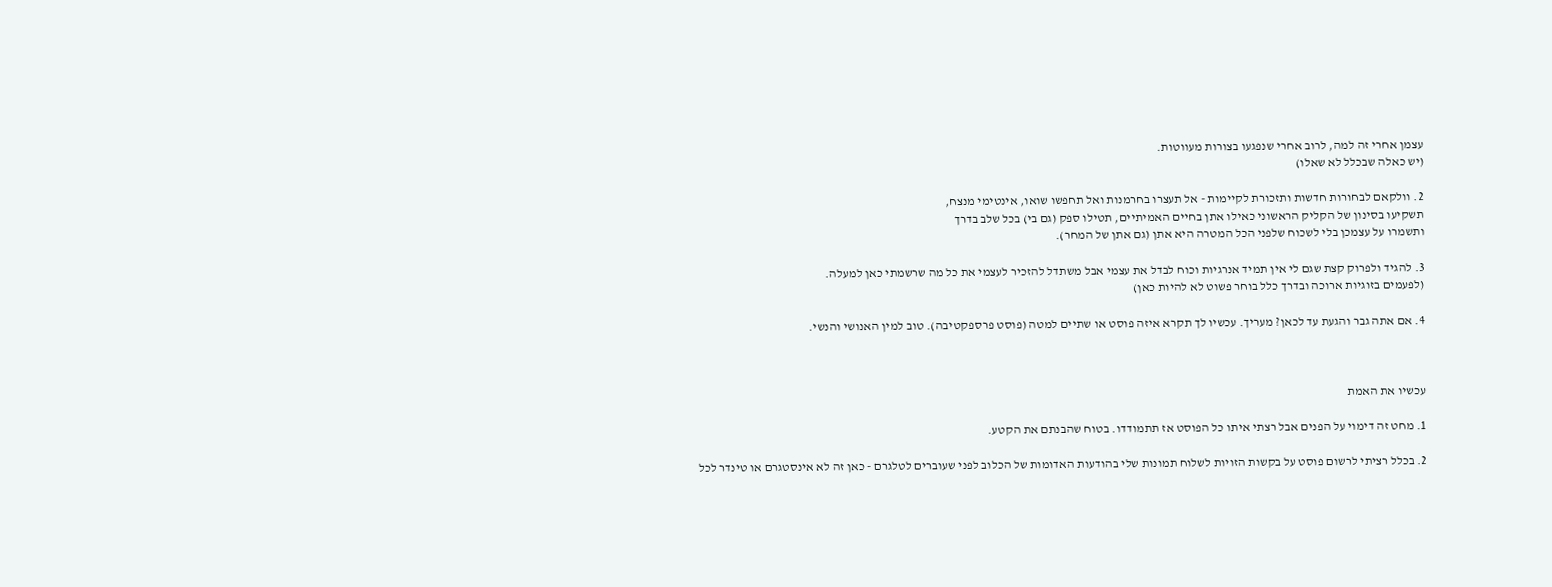עצמן אחרי זה למה, לרוב אחרי שנפגעו בצורות מעווטות.
(יש כאלה שבכלל לא שאלו)

2. וולקאם לבחורות חדשות ותזכורת לקיימות - אל תעצרו בחרמנות ואל תחפשו שואו, אינטימי מנצח,
תשקיעו בסינון של הקליק הראשוני כאילו אתן בחיים האמיתיים, תטילו ספק (גם בי) בכל שלב בדרך
ותשמרו על עצמכן בלי לשכוח שלפני הכל המטרה היא אתן (גם אתן של המחר).

3. להגיד ולפרוק קצת שגם לי אין תמיד אנרגיות וכוח לבדל את עצמי אבל משתדל להזכיר לעצמי את כל מה שרשמתי כאן למעלה.
(לפעמים בזוגיות ארוכה ובדרך כלל בוחר פשוט לא להיות כאן)

4. אם אתה גבר והגעת עד לכאן? מעריך. עכשיו לך תקרא איזה פוסט או שתיים למטה (פוסט פרספקטיבה). טוב למין האנושי והנשי.



עכשיו את האמת

1. מחט זה דימוי על הפנים אבל רצתי איתו כל הפוסט אז תתמודדו. בטוח שהבנתם את הקטע.

2. בכלל רציתי לרשום פוסט על בקשות הזויות לשלוח תמונות שלי בהודעות האדומות של הכלוב לפני שעוברים לטלגרם - כאן זה לא אינסטגרם או טינדר לכל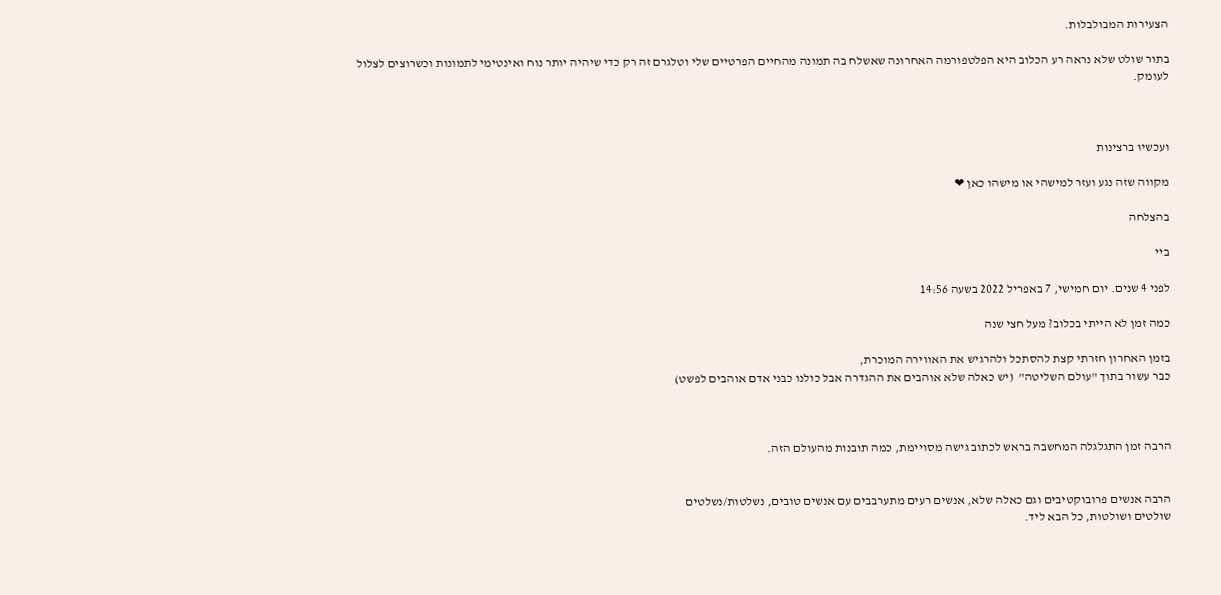הצעירות המבולבלות.

בתור שולט שלא נראה רע הכלוב היא הפלטפורמה האחרונה שאשלח בה תמונה מהחיים הפרטיים שלי וטלגרם זה רק כדי שיהיה יותר נוח ואינטימי לתמונות וכשרוצים לצלול לעומק.



ועכשיו ברצינות

מקווה שזה נגע ועזר למישהי או מישהו כאן ❤

בהצלחה

ביי

לפני 4 שנים. יום חמישי, 7 באפריל 2022 בשעה 14:56

כמה זמן לא הייתי בכלוב? מעל חצי שנה

בזמן האחרון חזרתי קצת להסתכל ולהרגיש את האווירה המוכרת,
כבר עשור בתוך "עולם השליטה"  (יש כאלה שלא אוהבים את ההגדרה אבל כולנו כבני אדם אוהבים לפשט)



הרבה זמן התגלגלה המחשבה בראש לכתוב גישה מסויימת, כמה תובנות מהעולם הזה.


הרבה אנשים פרובוקטיבים וגם כאלה שלא, אנשים רעים מתערבבים עם אנשים טובים, נשלטות/נשלטים
שולטים ושולטות, כל הבא ליד.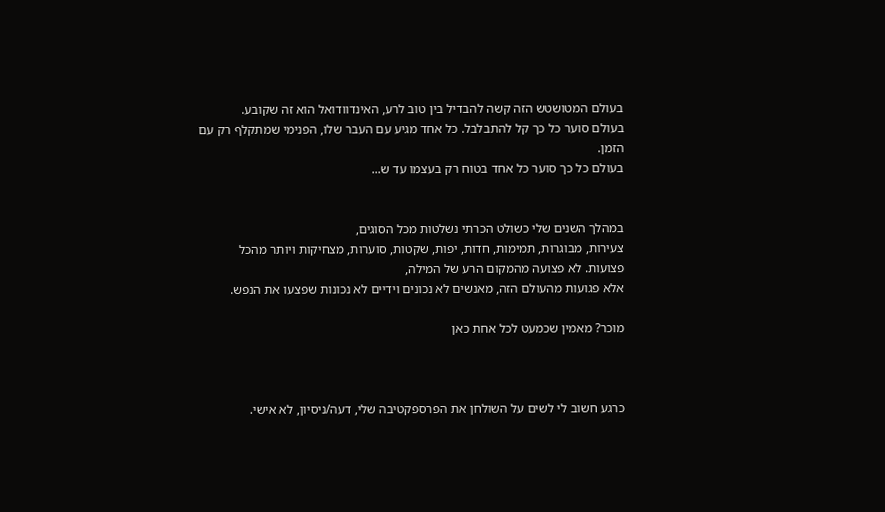בעולם המטושטש הזה קשה להבדיל בין טוב לרע, האינדוודואל הוא זה שקובע.
בעולם סוער כל כך קל להתבלבל. כל אחד מגיע עם העבר שלו, הפנימי שמתקלף רק עם הזמן.
בעולם כל כך סוער כל אחד בטוח רק בעצמו עד ש...


במהלך השנים שלי כשולט הכרתי נשלטות מכל הסוגים,
צעירות, מבוגרות, תמימות, חדות, יפות, שקטות, סוערות, מצחיקות ויותר מהכל פצועות. לא פצועה מהמקום הרע של המילה,
אלא פגועות מהעולם הזה, מאנשים לא נכונים וידיים לא נכונות שפצעו את הנפש.

מוכר? מאמין שכמעט לכל אחת כאן



כרגע חשוב לי לשים על השולחן את הפרספקטיבה שלי, דעה/ניסיון, לא אישי.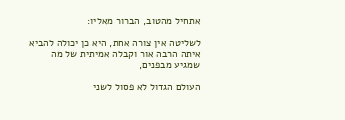אתחיל מהטוב, הברור מאליו:

לשליטה אין צורה אחת, היא כן יכולה להביא איתה הרבה אור וקבלה אמיתית של מה שמגיע מבפנים,

העולם הגדול לא פסול לשני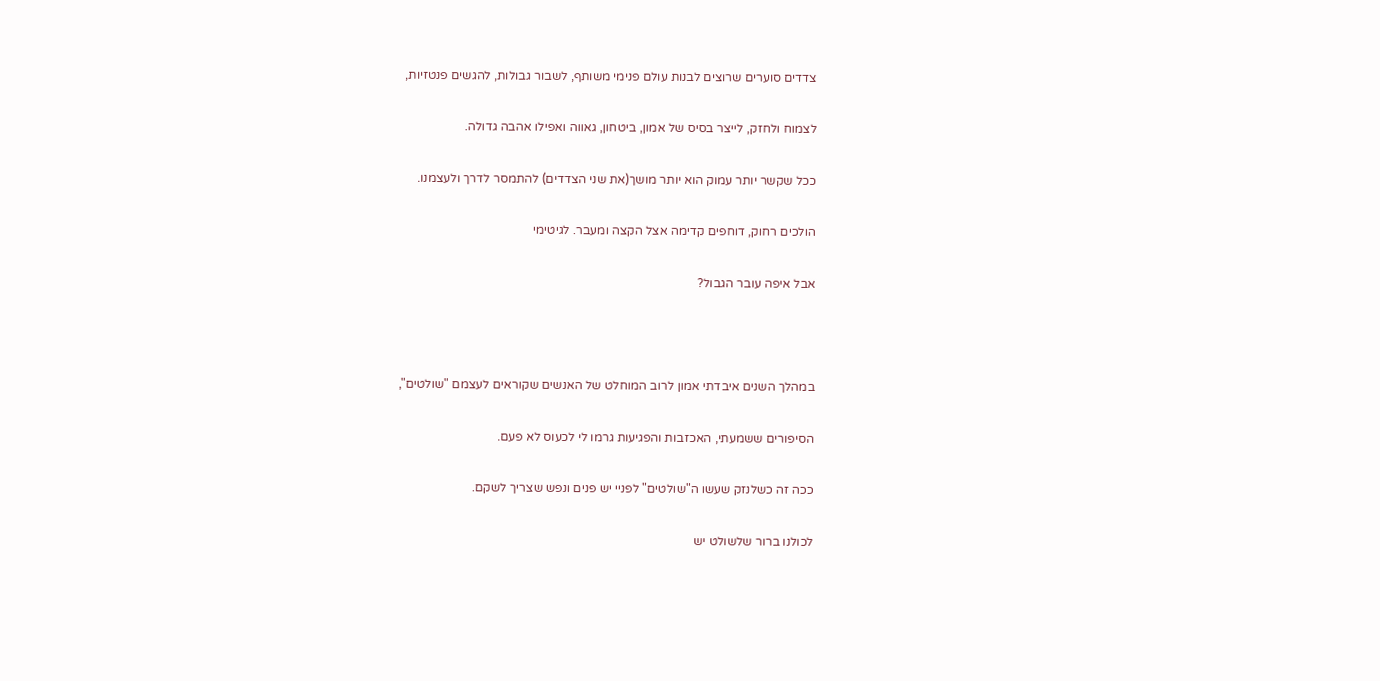צדדים סוערים שרוצים לבנות עולם פנימי משותף, לשבור גבולות, להגשים פנטזיות,

לצמוח ולחזק, לייצר בסיס של אמון, ביטחון, גאווה ואפילו אהבה גדולה.

ככל שקשר יותר עמוק הוא יותר מושך(את שני הצדדים) להתמסר לדרך ולעצמנו.

הולכים רחוק, דוחפים קדימה אצל הקצה ומעבר. לגיטימי

אבל איפה עובר הגבול?



במהלך השנים איבדתי אמון לרוב המוחלט של האנשים שקוראים לעצמם "שולטים",

הסיפורים ששמעתי, האכזבות והפגיעות גרמו לי לכעוס לא פעם.

ככה זה כשלנזק שעשו ה"שולטים" לפניי יש פנים ונפש שצריך לשקם.

לכולנו ברור שלשולט יש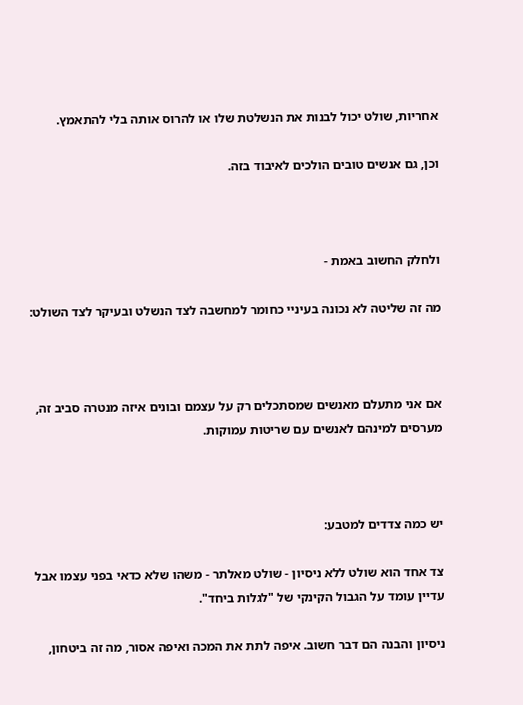אחריות, שולט יכול לבנות את הנשלטת שלו או להרוס אותה בלי להתאמץ.

וכן, גם אנשים טובים הולכים לאיבוד בזה.



ולחלק החשוב באמת -

מה זה שליטה לא נכונה בעיניי כחומר למחשבה לצד הנשלט ובעיקר לצד השולט:



אם אני מתעלם מאנשים שמסתכלים רק על עצמם ובונים איזה מנטרה סביב זה, מערסים למינהם לאנשים עם שריטות עמוקות.



יש כמה צדדים למטבע:

צד אחד הוא שולט ללא ניסיון - שולט מאלתר - משהו שלא כדאי בפני עצמו אבל עדיין עומד על הגבול הקינקי של "לגלות ביחד".

ניסיון והבנה הם דבר חשוב. איפה לתת את המכה ואיפה אסור, מה זה ביטחון,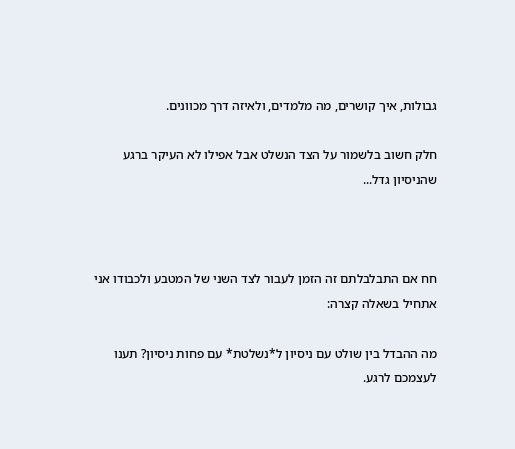גבולות, איך קושרים, מה מלמדים, ולאיזה דרך מכוונים.

חלק חשוב בלשמור על הצד הנשלט אבל אפילו לא העיקר ברגע שהניסיון גדל...



חח אם התבלבלתם זה הזמן לעבור לצד השני של המטבע ולכבודו אני אתחיל בשאלה קצרה:

מה ההבדל בין שולט עם ניסיון ל*נשלטת* עם פחות ניסיון? תענו לעצמכם לרגע.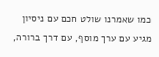כמו שאמרנו שולט חכם עם ניסיון מגיע עם ערך מוסף, עם דרך ברורה,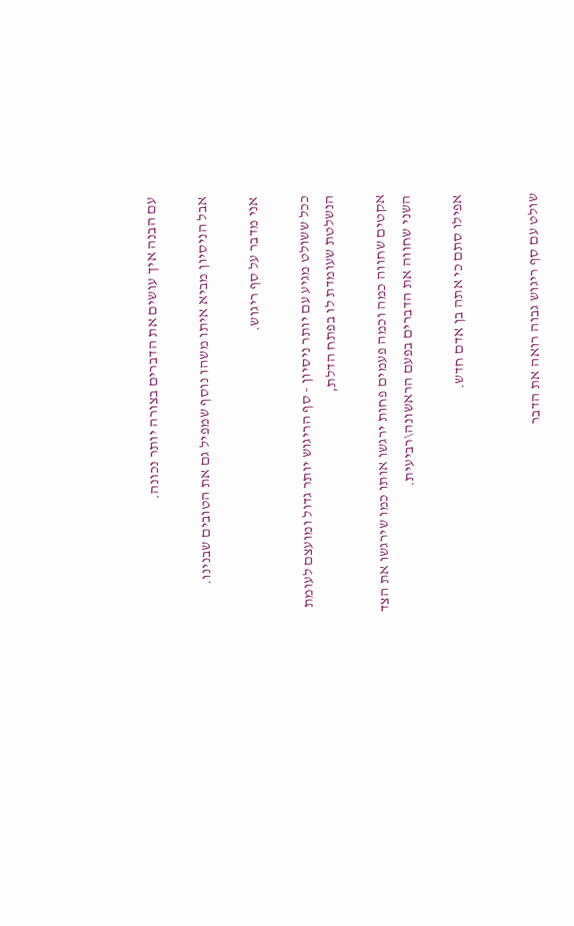עם הבנה איך עושים את הדברים בצורה יותר נכונה.

אבל הניסיון מביא איתו משהו נוסף שמפיל גם את הטובים שבנינו.

אני מדבר על סף ריגוש.

ככל ששולט מגיע עם יותר ניסיון - סף הריגוש יותר גדול ומועצם לעומת הנשלטת שעומדת לו בפתח הדלת,

אקטים שחווה כמה וכמה פעמים פחות ירגשו אותו כמו שירגשו את הצד השני שחווה את הדברים בפעם הראשונה\רביעית.

אפילו סתם כי אתה בן אדם חדש.


שולט עם סף ריגוש גבוה רואה את הדבר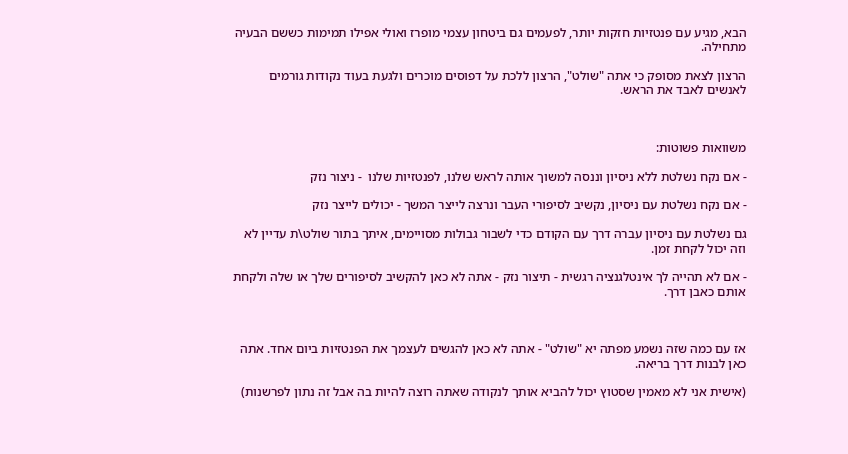הבא, מגיע עם פנטזיות חזקות יותר, לפעמים גם ביטחון עצמי מופרז ואולי אפילו תמימות כששם הבעיה מתחילה.

הרצון לצאת מסופק כי אתה "שולט", הרצון ללכת על דפוסים מוכרים ולגעת בעוד נקודות גורמים לאנשים לאבד את הראש.



משוואות פשוטות:

- אם נקח נשלטת ללא ניסיון וננסה למשוך אותה לראש שלנו, לפנטזיות שלנו  - ניצור נזק

- אם נקח נשלטת עם ניסיון, נקשיב לסיפורי העבר ונרצה לייצר המשך - יכולים לייצר נזק

גם נשלטת עם ניסיון עברה דרך עם הקודם כדי לשבור גבולות מסויימים, איתך בתור שולט\ת עדיין לא וזה יכול לקחת זמן.

- אם לא תהייה לך אינטלגנציה רגשית - תיצור נזק - אתה לא כאן להקשיב לסיפורים שלך או שלה ולקחת אותם כאבן דרך.



אז עם כמה שזה נשמע מפתה יא "שולט" - אתה לא כאן להגשים לעצמך את הפנטזיות ביום אחד. אתה כאן לבנות דרך בריאה.

(אישית אני לא מאמין שסטוץ יכול להביא אותך לנקודה שאתה רוצה להיות בה אבל זה נתון לפרשנות)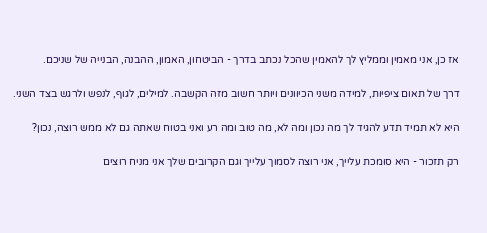אז כן, אני מאמין וממליץ לך להאמין שהכל נכתב בדרך - הביטחון, האמון, ההבנה, הבנייה של שניכם.

דרך של תאום ציפיות, למידה משני הכיוונים ויותר חשוב מזה הקשבה. למילים, לגוף, לנפש ולרגש בצד השני.

היא לא תמיד תדע להגיד לך מה נכון ומה לא, מה טוב ומה רע ואני בטוח שאתה גם לא ממש רוצה, נכון?

רק תזכור - היא סומכת עלייך, אני רוצה לסמוך עלייך וגם הקרובים שלך אני מניח רוצים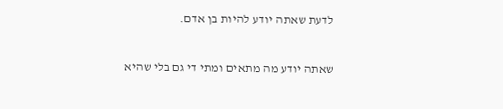לדעת שאתה יודע להיות בן אדם.

שאתה יודע מה מתאים ומתי די גם בלי שהיא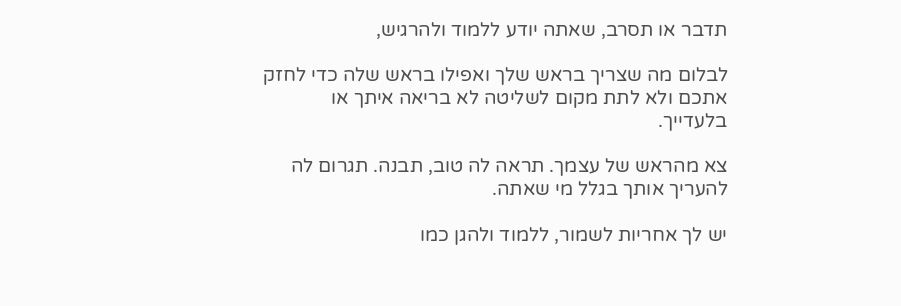תדבר או תסרב, שאתה יודע ללמוד ולהרגיש,

לבלום מה שצריך בראש שלך ואפילו בראש שלה כדי לחזק אתכם ולא לתת מקום לשליטה לא בריאה איתך או בלעדייך.

צא מהראש של עצמך. תראה לה טוב, תבנה. תגרום לה להעריך אותך בגלל מי שאתה.

יש לך אחריות לשמור, ללמוד ולהגן כמו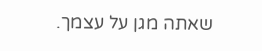שאתה מגן על עצמך.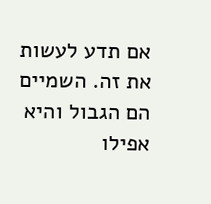אם תדע לעשות את זה. השמיים הם הגבול והיא אפילו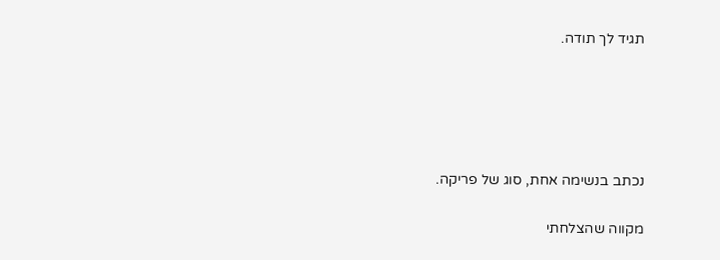תגיד לך תודה.





נכתב בנשימה אחת, סוג של פריקה.

מקווה שהצלחתי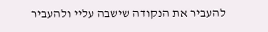להעביר את הנקודה שישבה עליי ולהעביר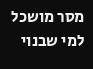מסר מושכל למי שבנוי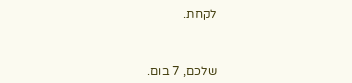לקחת.



שלכם, 7 בום.